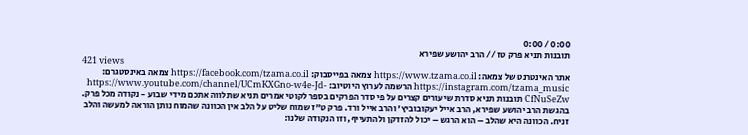0:00 / 0:00
תובנות תניא פרק טז // הרב יהושע שפירא
421 views
אתר האינטרנט של צמאה: https://www.tzama.co.il צמאה בפייסבוק: https://facebook.com/tzama.co.il צמאה באינסטגרם: https://instagram.com/tzama_music הרשמה לערוץ היוטיוב: https://www.youtube.com/channel/UCmKXGno-w4e-Jd-CfNuSeZw תובנות תניא סדרת שיעורים קצרים על פי סדר הפרקים בספר לקוטי אמרים תניא שתלווה אתכם מידי שבוע - נקודה מכל פרק. בהגשת הרב יהושע שפירא, הרב אייל יעקובוביץ' והרב אייל ורד. פרק ט"ז שמוח שליט על הלב אין הכוונה שהמוח נותן הוראה למעשה והלב זניח. הכוונה היא שהלב – הוא הרגש – יכול להזדקן ולהתעייף, וזו הנקודה שלנו: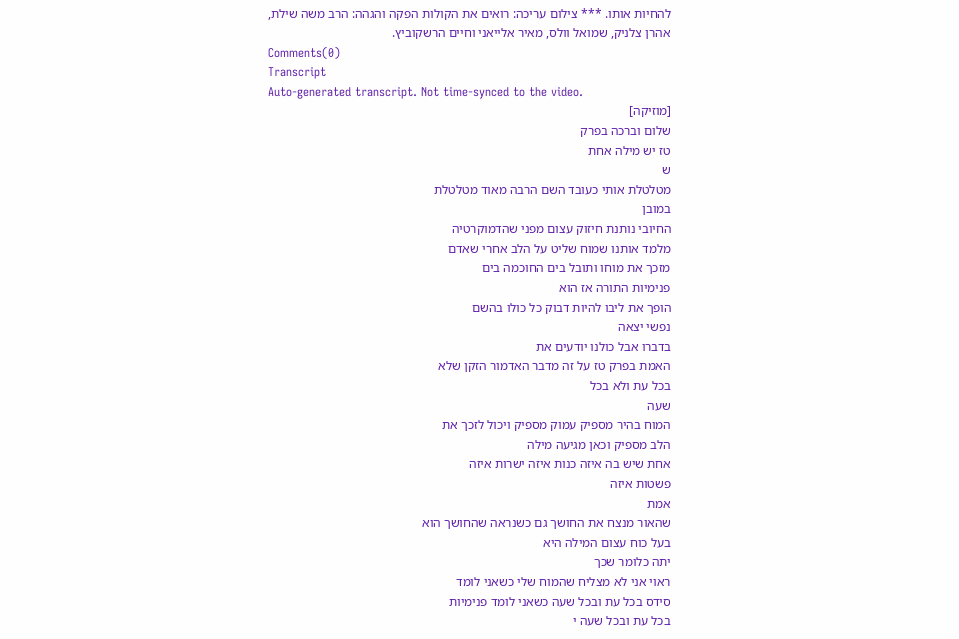להחיות אותו. *** צילום עריכה: רואים את הקולות הפקה והגהה: הרב משה שילת, אהרן צלניק, שמואל וולס, מאיר אלייאני וחיים הרשקוביץ.
Comments(0)
Transcript
Auto-generated transcript. Not time-synced to the video.
[מוזיקה]
שלום וברכה בפרק
טז יש מילה אחת
ש
מטלטלת אותי כעובד השם הרבה מאוד מטלטלת
במובן
החיובי נותנת חיזוק עצום מפני שהדמוקרטיה
מלמד אותנו שמוח שליט על הלב אחרי שאדם
מזכך את מוחו ותובל בים החוכמה בים
פנימיות התורה אז הוא
הופך את ליבו להיות דבוק כל כולו בהשם
נפשי יצאה
בדברו אבל כולנו יודעים את
האמת בפרק טז על זה מדבר האדמור הזקן שלא
בכל עת ולא בכל
שעה
המוח בהיר מספיק עמוק מספיק ויכול לזכך את
הלב מספיק וכאן מגיעה מילה
אחת שיש בה איזה כנות איזה ישרות איזה
פשטות איזה
אמת
שהאור מנצח את החושך גם כשנראה שהחושך הוא
בעל כוח עצום המילה היא
יתה כלומר שכך
ראוי אני לא מצליח שהמוח שלי כשאני לומד
סידס בכל עת ובכל שעה כשאני לומד פנימיות
בכל עת ובכל שעה י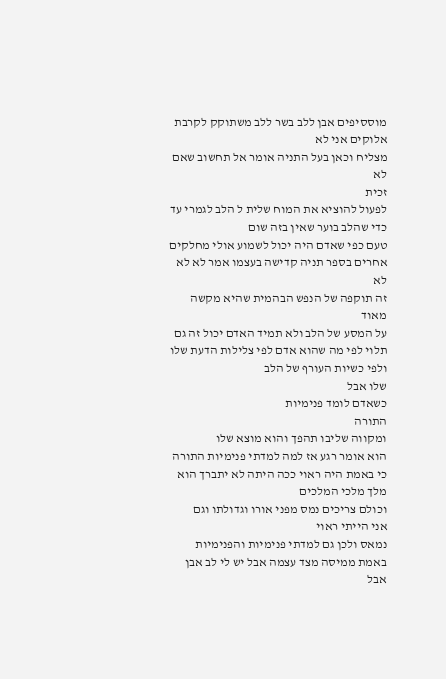מוססיפים אבן ללב בשר ללב משתוקק לקרבת
אלוקים אני לא
מצליח וכאן בעל התניה אומר אל תחשוב שאם
לא
זכית
לפעול להוציא את המוח שלית ל הלב לגמרי עד
כדי שהלב בוער שאין בזה שום
טעם כפי שאדם היה יכול לשמוע אולי מחלקים
אחרים בספר תניה קדישה בעצמו אמר לא לא לא
זה תוקפה של הנפש הבהמית שהיא מקשה מאוד
על המסע של הלב ולא תמיד האדם יכול זה גם
תלוי לפי מה שהוא אדם לפי צלילות הדעת שלו
ולפי כשיות העורף של הלב
שלו אבל
כשאדם לומד פנימיות
התורה
ומקווה שליבו תהפך והוא מוצא שלו
הוא אומר רגע אז למה למדתי פנימיות התורה
כי באמת היה ראוי ככה היתה לא יתברך הוא
מלך מלכי המלכים
וכולם צריכים נמס מפני אורו וגדולתו וגם
אני הייתי ראוי
נמאס ולכן גם למדתי פנימיות והפנימיות
באמת ממיסה מצד עצמה אבל יש לי לב אבן אבל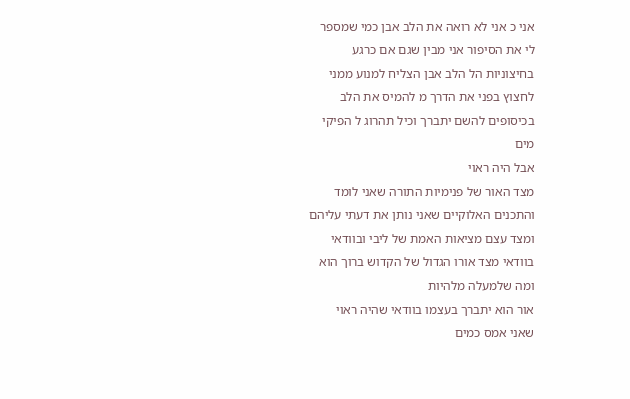אני כ אני לא רואה את הלב אבן כמי שמספר
לי את הסיפור אני מבין שגם אם כרגע
בחיצוניות הל הלב אבן הצליח למנוע ממני
לחצוץ בפני את הדרך מ להמיס את הלב
בכיסופים להשם יתברך וכיל תהרוג ל הפיקי
מים
אבל היה ראוי
מצד האור של פנימיות התורה שאני לומד
והתכנים האלוקיים שאני נותן את דעתי עליהם
ומצד עצם מציאות האמת של ליבי ובוודאי
בוודאי מצד אורו הגדול של הקדוש ברוך הוא
ומה שלמעלה מלהיות
אור הוא יתברך בעצמו בוודאי שהיה ראוי
שאני אמס כמים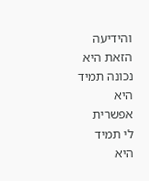והידיעה הזאת היא נכונה תמיד היא אפשרית
לי תמיד היא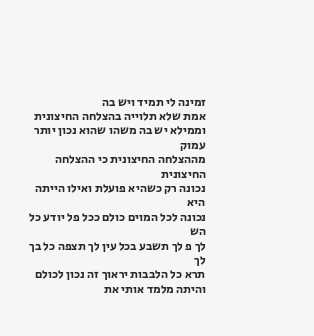זמינה לי תמיד ויש בה
אמת שלא תלוייה בהצלחה החיצונית
וממילא יש בה משהו שהוא נכון יותר עמוק
מההצלחה החיצונית כי ההצלחה החיצונית
נכונה רק כשהיא פועלת ואילו הייתה היא
נכונה לכל המוים כולם ככל פל יודע כל הש
לך פ לך תשבע בכל עין לך תצפה כל בך לך
תרא כל הלבבות יראוך זה נכון לכולם
והיתה מלמד אותי את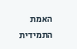האמת התמידית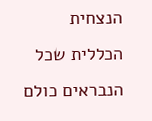הנצחית
הכללית שכל הנבראים כולם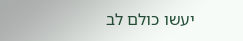יעשו כולם לב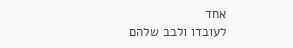אחד
לעובדו ולבב שלהם